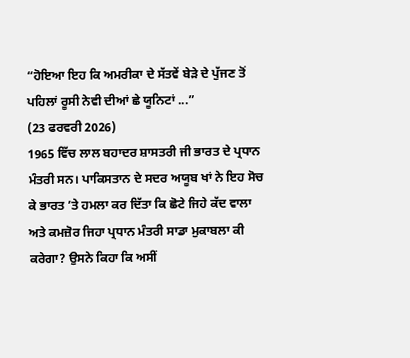“ਹੋਇਆ ਇਹ ਕਿ ਅਮਰੀਕਾ ਦੇ ਸੱਤਵੇਂ ਬੇੜੇ ਦੇ ਪੁੱਜਣ ਤੋਂ ਪਹਿਲਾਂ ਰੂਸੀ ਨੇਵੀ ਦੀਆਂ ਛੇ ਯੂਨਿਟਾਂ ...”
(23 ਫਰਵਰੀ 2026)
1965 ਵਿੱਚ ਲਾਲ ਬਹਾਦਰ ਸ਼ਾਸਤਰੀ ਜੀ ਭਾਰਤ ਦੇ ਪ੍ਰਧਾਨ ਮੰਤਰੀ ਸਨ। ਪਾਕਿਸਤਾਨ ਦੇ ਸਦਰ ਅਯੂਬ ਖਾਂ ਨੇ ਇਹ ਸੋਚ ਕੇ ਭਾਰਤ ’ਤੇ ਹਮਲਾ ਕਰ ਦਿੱਤਾ ਕਿ ਛੋਟੇ ਜਿਹੇ ਕੱਦ ਵਾਲਾ ਅਤੇ ਕਮਜ਼ੋਰ ਜਿਹਾ ਪ੍ਰਧਾਨ ਮੰਤਰੀ ਸਾਡਾ ਮੁਕਾਬਲਾ ਕੀ ਕਰੇਗਾ? ਉਸਨੇ ਕਿਹਾ ਕਿ ਅਸੀਂ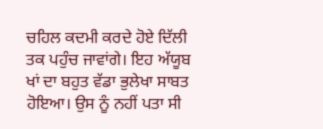ਚਹਿਲ ਕਦਮੀ ਕਰਦੇ ਹੋਏ ਦਿੱਲੀ ਤਕ ਪਹੁੰਚ ਜਾਵਾਂਗੇ। ਇਹ ਅੱਯੂਬ ਖਾਂ ਦਾ ਬਹੁਤ ਵੱਡਾ ਭੁਲੇਖਾ ਸਾਬਤ ਹੋਇਆ। ਉਸ ਨੂੰ ਨਹੀਂ ਪਤਾ ਸੀ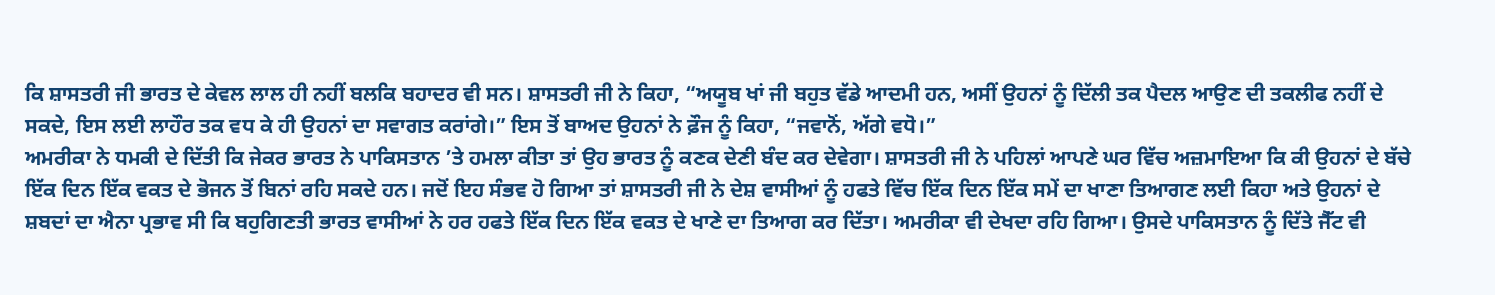ਕਿ ਸ਼ਾਸਤਰੀ ਜੀ ਭਾਰਤ ਦੇ ਕੇਵਲ ਲਾਲ ਹੀ ਨਹੀਂ ਬਲਕਿ ਬਹਾਦਰ ਵੀ ਸਨ। ਸ਼ਾਸਤਰੀ ਜੀ ਨੇ ਕਿਹਾ, “ਅਯੂਬ ਖਾਂ ਜੀ ਬਹੁਤ ਵੱਡੇ ਆਦਮੀ ਹਨ, ਅਸੀਂ ਉਹਨਾਂ ਨੂੰ ਦਿੱਲੀ ਤਕ ਪੈਦਲ ਆਉਣ ਦੀ ਤਕਲੀਫ ਨਹੀਂ ਦੇ ਸਕਦੇ, ਇਸ ਲਈ ਲਾਹੌਰ ਤਕ ਵਧ ਕੇ ਹੀ ਉਹਨਾਂ ਦਾ ਸਵਾਗਤ ਕਰਾਂਗੇ।” ਇਸ ਤੋਂ ਬਾਅਦ ਉਹਨਾਂ ਨੇ ਫ਼ੌਜ ਨੂੰ ਕਿਹਾ, “ਜਵਾਨੋਂ, ਅੱਗੇ ਵਧੋ।”
ਅਮਰੀਕਾ ਨੇ ਧਮਕੀ ਦੇ ਦਿੱਤੀ ਕਿ ਜੇਕਰ ਭਾਰਤ ਨੇ ਪਾਕਿਸਤਾਨ ’ਤੇ ਹਮਲਾ ਕੀਤਾ ਤਾਂ ਉਹ ਭਾਰਤ ਨੂੰ ਕਣਕ ਦੇਣੀ ਬੰਦ ਕਰ ਦੇਵੇਗਾ। ਸ਼ਾਸਤਰੀ ਜੀ ਨੇ ਪਹਿਲਾਂ ਆਪਣੇ ਘਰ ਵਿੱਚ ਅਜ਼ਮਾਇਆ ਕਿ ਕੀ ਉਹਨਾਂ ਦੇ ਬੱਚੇ ਇੱਕ ਦਿਨ ਇੱਕ ਵਕਤ ਦੇ ਭੋਜਨ ਤੋਂ ਬਿਨਾਂ ਰਹਿ ਸਕਦੇ ਹਨ। ਜਦੋਂ ਇਹ ਸੰਭਵ ਹੋ ਗਿਆ ਤਾਂ ਸ਼ਾਸਤਰੀ ਜੀ ਨੇ ਦੇਸ਼ ਵਾਸੀਆਂ ਨੂੰ ਹਫਤੇ ਵਿੱਚ ਇੱਕ ਦਿਨ ਇੱਕ ਸਮੇਂ ਦਾ ਖਾਣਾ ਤਿਆਗਣ ਲਈ ਕਿਹਾ ਅਤੇ ਉਹਨਾਂ ਦੇ ਸ਼ਬਦਾਂ ਦਾ ਐਨਾ ਪ੍ਰਭਾਵ ਸੀ ਕਿ ਬਹੁਗਿਣਤੀ ਭਾਰਤ ਵਾਸੀਆਂ ਨੇ ਹਰ ਹਫਤੇ ਇੱਕ ਦਿਨ ਇੱਕ ਵਕਤ ਦੇ ਖਾਣੇ ਦਾ ਤਿਆਗ ਕਰ ਦਿੱਤਾ। ਅਮਰੀਕਾ ਵੀ ਦੇਖਦਾ ਰਹਿ ਗਿਆ। ਉਸਦੇ ਪਾਕਿਸਤਾਨ ਨੂੰ ਦਿੱਤੇ ਜੈੱਟ ਵੀ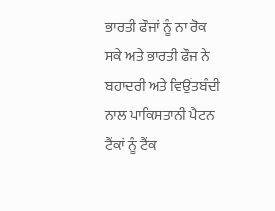ਭਾਰਤੀ ਫੌਜਾਂ ਨੂੰ ਨਾ ਰੋਕ ਸਕੇ ਅਤੇ ਭਾਰਤੀ ਫੌਜ ਨੇ ਬਹਾਦਰੀ ਅਤੇ ਵਿਉਂਤਬੰਦੀ ਨਾਲ ਪਾਕਿਸਤਾਨੀ ਪੈਟਨ ਟੈਂਕਾਂ ਨੂੰ ਟੈਂਕ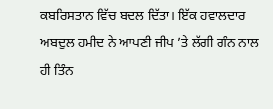ਕਬਰਿਸਤਾਨ ਵਿੱਚ ਬਦਲ ਦਿੱਤਾ। ਇੱਕ ਹਵਾਲਦਾਰ ਅਬਦੁਲ ਹਮੀਦ ਨੇ ਆਪਣੀ ਜੀਪ ’ਤੇ ਲੱਗੀ ਗੰਨ ਨਾਲ ਹੀ ਤਿੰਨ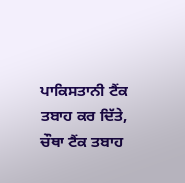ਪਾਕਿਸਤਾਨੀ ਟੈਂਕ ਤਬਾਹ ਕਰ ਦਿੱਤੇ, ਚੌਥਾ ਟੈਂਕ ਤਬਾਹ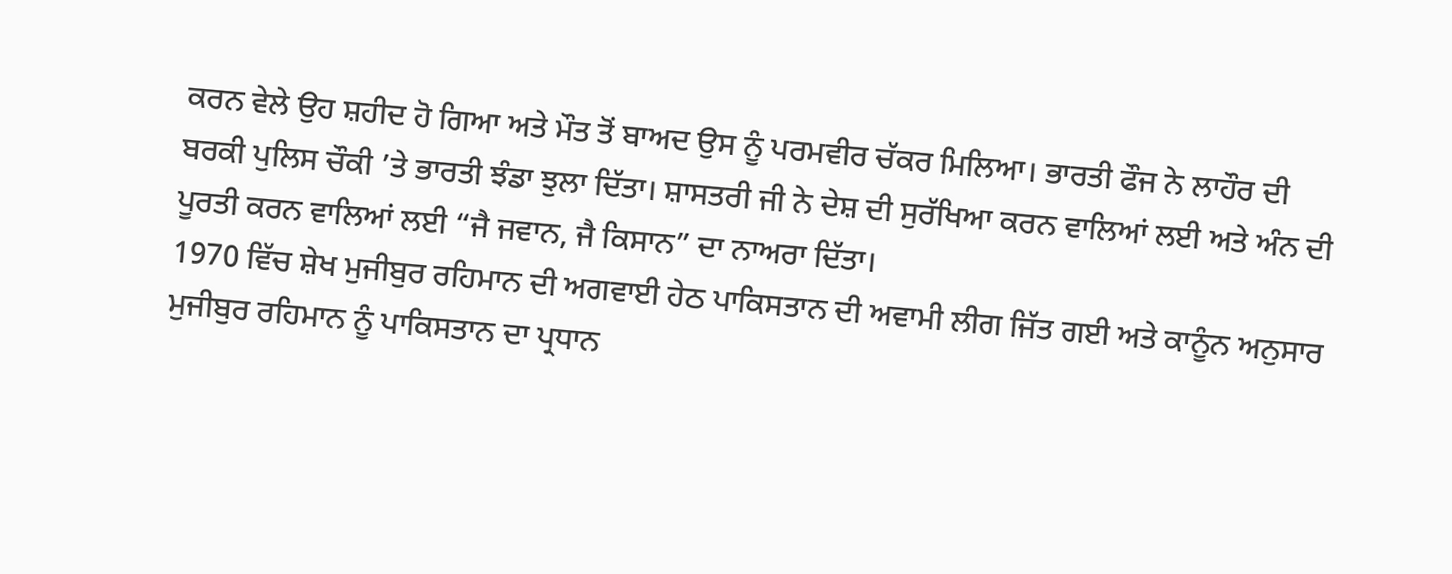ਕਰਨ ਵੇਲੇ ਉਹ ਸ਼ਹੀਦ ਹੋ ਗਿਆ ਅਤੇ ਮੌਤ ਤੋਂ ਬਾਅਦ ਉਸ ਨੂੰ ਪਰਮਵੀਰ ਚੱਕਰ ਮਿਲਿਆ। ਭਾਰਤੀ ਫੌਜ ਨੇ ਲਾਹੌਰ ਦੀ ਬਰਕੀ ਪੁਲਿਸ ਚੌਕੀ ’ਤੇ ਭਾਰਤੀ ਝੰਡਾ ਝੁਲਾ ਦਿੱਤਾ। ਸ਼ਾਸਤਰੀ ਜੀ ਨੇ ਦੇਸ਼ ਦੀ ਸੁਰੱਖਿਆ ਕਰਨ ਵਾਲਿਆਂ ਲਈ ਅਤੇ ਅੰਨ ਦੀ ਪੂਰਤੀ ਕਰਨ ਵਾਲਿਆਂ ਲਈ “ਜੈ ਜਵਾਨ, ਜੈ ਕਿਸਾਨ” ਦਾ ਨਾਅਰਾ ਦਿੱਤਾ।
1970 ਵਿੱਚ ਸ਼ੇਖ ਮੁਜੀਬੁਰ ਰਹਿਮਾਨ ਦੀ ਅਗਵਾਈ ਹੇਠ ਪਾਕਿਸਤਾਨ ਦੀ ਅਵਾਮੀ ਲੀਗ ਜਿੱਤ ਗਈ ਅਤੇ ਕਾਨੂੰਨ ਅਨੁਸਾਰ ਮੁਜੀਬੁਰ ਰਹਿਮਾਨ ਨੂੰ ਪਾਕਿਸਤਾਨ ਦਾ ਪ੍ਰਧਾਨ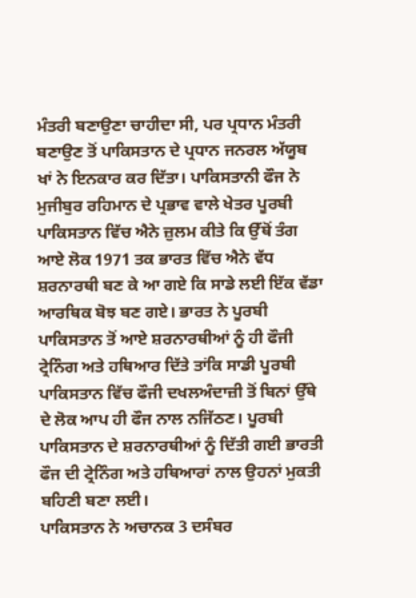ਮੰਤਰੀ ਬਣਾਉਣਾ ਚਾਹੀਦਾ ਸੀ, ਪਰ ਪ੍ਰਧਾਨ ਮੰਤਰੀ ਬਣਾਉਣ ਤੋਂ ਪਾਕਿਸਤਾਨ ਦੇ ਪ੍ਰਧਾਨ ਜਨਰਲ ਅੱਯੂਬ ਖਾਂ ਨੇ ਇਨਕਾਰ ਕਰ ਦਿੱਤਾ। ਪਾਕਿਸਤਾਨੀ ਫੌਜ ਨੇ ਮੁਜੀਬੁਰ ਰਹਿਮਾਨ ਦੇ ਪ੍ਰਭਾਵ ਵਾਲੇ ਖੇਤਰ ਪੂਰਬੀ ਪਾਕਿਸਤਾਨ ਵਿੱਚ ਐਨੇ ਜ਼ੁਲਮ ਕੀਤੇ ਕਿ ਉੱਥੋਂ ਤੰਗ ਆਏ ਲੋਕ 1971 ਤਕ ਭਾਰਤ ਵਿੱਚ ਐਨੇ ਵੱਧ ਸ਼ਰਨਾਰਥੀ ਬਣ ਕੇ ਆ ਗਏ ਕਿ ਸਾਡੇ ਲਈ ਇੱਕ ਵੱਡਾ ਆਰਥਿਕ ਬੋਝ ਬਣ ਗਏ। ਭਾਰਤ ਨੇ ਪੂਰਬੀ ਪਾਕਿਸਤਾਨ ਤੋਂ ਆਏ ਸ਼ਰਨਾਰਥੀਆਂ ਨੂੰ ਹੀ ਫੌਜੀ ਟ੍ਰੇਨਿੰਗ ਅਤੇ ਹਥਿਆਰ ਦਿੱਤੇ ਤਾਂਕਿ ਸਾਡੀ ਪੂਰਬੀ ਪਾਕਿਸਤਾਨ ਵਿੱਚ ਫੌਜੀ ਦਖਲਅੰਦਾਜ਼ੀ ਤੋਂ ਬਿਨਾਂ ਉੱਥੇ ਦੇ ਲੋਕ ਆਪ ਹੀ ਫੌਜ ਨਾਲ ਨਜਿੱਠਣ। ਪੂਰਬੀ ਪਾਕਿਸਤਾਨ ਦੇ ਸ਼ਰਨਾਰਥੀਆਂ ਨੂੰ ਦਿੱਤੀ ਗਈ ਭਾਰਤੀ ਫੌਜ ਦੀ ਟ੍ਰੇਨਿੰਗ ਅਤੇ ਹਥਿਆਰਾਂ ਨਾਲ ਉਹਨਾਂ ਮੁਕਤੀ ਬਹਿਣੀ ਬਣਾ ਲਈ।
ਪਾਕਿਸਤਾਨ ਨੇ ਅਚਾਨਕ 3 ਦਸੰਬਰ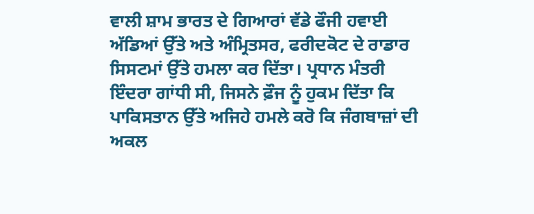ਵਾਲੀ ਸ਼ਾਮ ਭਾਰਤ ਦੇ ਗਿਆਰਾਂ ਵੱਡੇ ਫੌਜੀ ਹਵਾਈ ਅੱਡਿਆਂ ਉੱਤੇ ਅਤੇ ਅੰਮ੍ਰਿਤਸਰ, ਫਰੀਦਕੋਟ ਦੇ ਰਾਡਾਰ ਸਿਸਟਮਾਂ ਉੱਤੇ ਹਮਲਾ ਕਰ ਦਿੱਤਾ। ਪ੍ਰਧਾਨ ਮੰਤਰੀ ਇੰਦਰਾ ਗਾਂਧੀ ਸੀ, ਜਿਸਨੇ ਫ਼ੌਜ ਨੂੰ ਹੁਕਮ ਦਿੱਤਾ ਕਿ ਪਾਕਿਸਤਾਨ ਉੱਤੇ ਅਜਿਹੇ ਹਮਲੇ ਕਰੋ ਕਿ ਜੰਗਬਾਜ਼ਾਂ ਦੀ ਅਕਲ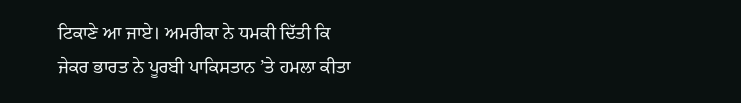ਟਿਕਾਣੇ ਆ ਜਾਏ। ਅਮਰੀਕਾ ਨੇ ਧਮਕੀ ਦਿੱਤੀ ਕਿ ਜੇਕਰ ਭਾਰਤ ਨੇ ਪੂਰਬੀ ਪਾਕਿਸਤਾਨ ’ਤੇ ਹਮਲਾ ਕੀਤਾ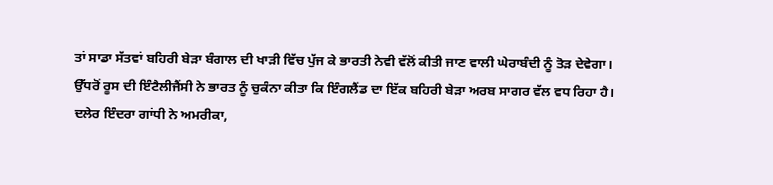ਤਾਂ ਸਾਡਾ ਸੱਤਵਾਂ ਬਹਿਰੀ ਬੇੜਾ ਬੰਗਾਲ ਦੀ ਖਾੜੀ ਵਿੱਚ ਪੁੱਜ ਕੇ ਭਾਰਤੀ ਨੇਵੀ ਵੱਲੋਂ ਕੀਤੀ ਜਾਣ ਵਾਲੀ ਘੇਰਾਬੰਦੀ ਨੂੰ ਤੋੜ ਦੇਵੇਗਾ। ਉੱਧਰੋਂ ਰੂਸ ਦੀ ਇੰਟੈਲੀਜੈਂਸੀ ਨੇ ਭਾਰਤ ਨੂੰ ਚੁਕੰਨਾ ਕੀਤਾ ਕਿ ਇੰਗਲੈਂਡ ਦਾ ਇੱਕ ਬਹਿਰੀ ਬੇੜਾ ਅਰਬ ਸਾਗਰ ਵੱਲ ਵਧ ਰਿਹਾ ਹੈ। ਦਲੇਰ ਇੰਦਰਾ ਗਾਂਧੀ ਨੇ ਅਮਰੀਕਾ,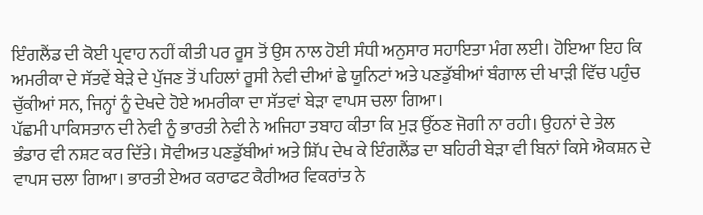ਇੰਗਲੈਂਡ ਦੀ ਕੋਈ ਪ੍ਰਵਾਹ ਨਹੀਂ ਕੀਤੀ ਪਰ ਰੂਸ ਤੋਂ ਉਸ ਨਾਲ ਹੋਈ ਸੰਧੀ ਅਨੁਸਾਰ ਸਹਾਇਤਾ ਮੰਗ ਲਈ। ਹੋਇਆ ਇਹ ਕਿ ਅਮਰੀਕਾ ਦੇ ਸੱਤਵੇਂ ਬੇੜੇ ਦੇ ਪੁੱਜਣ ਤੋਂ ਪਹਿਲਾਂ ਰੂਸੀ ਨੇਵੀ ਦੀਆਂ ਛੇ ਯੂਨਿਟਾਂ ਅਤੇ ਪਣਡੁੱਬੀਆਂ ਬੰਗਾਲ ਦੀ ਖਾੜੀ ਵਿੱਚ ਪਹੁੰਚ ਚੁੱਕੀਆਂ ਸਨ, ਜਿਨ੍ਹਾਂ ਨੂੰ ਦੇਖਦੇ ਹੋਏ ਅਮਰੀਕਾ ਦਾ ਸੱਤਵਾਂ ਬੇੜਾ ਵਾਪਸ ਚਲਾ ਗਿਆ।
ਪੱਛਮੀ ਪਾਕਿਸਤਾਨ ਦੀ ਨੇਵੀ ਨੂੰ ਭਾਰਤੀ ਨੇਵੀ ਨੇ ਅਜਿਹਾ ਤਬਾਹ ਕੀਤਾ ਕਿ ਮੁੜ ਉੱਠਣ ਜੋਗੀ ਨਾ ਰਹੀ। ਉਹਨਾਂ ਦੇ ਤੇਲ ਭੰਡਾਰ ਵੀ ਨਸ਼ਟ ਕਰ ਦਿੱਤੇ। ਸੋਵੀਅਤ ਪਣਡੁੱਬੀਆਂ ਅਤੇ ਸ਼ਿੱਪ ਦੇਖ ਕੇ ਇੰਗਲੈਂਡ ਦਾ ਬਹਿਰੀ ਬੇੜਾ ਵੀ ਬਿਨਾਂ ਕਿਸੇ ਐਕਸ਼ਨ ਦੇ ਵਾਪਸ ਚਲਾ ਗਿਆ। ਭਾਰਤੀ ਏਅਰ ਕਰਾਫਟ ਕੈਰੀਅਰ ਵਿਕਰਾਂਤ ਨੇ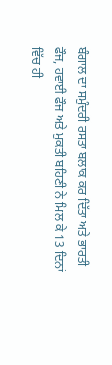ਬੰਗਾਲ ਦਾ ਸਮੁੰਦਰੀ ਰਸਤਾ ਬਲਾਕ ਕਰ ਦਿੱਤਾ ਅਤੇ ਭਾਰਤੀ ਫੌਜ, ਹਵਾਈ ਫੌਜ ਅਤੇ ਮੁਕਤੀ ਬਹਿਣੀ ਨੇ ਮਿਲ ਕੇ 13 ਦਿਨਾਂ ਵਿੱਚ ਹੀ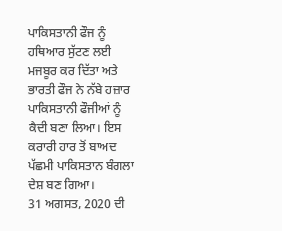ਪਾਕਿਸਤਾਨੀ ਫੌਜ ਨੂੰ ਹਥਿਆਰ ਸੁੱਟਣ ਲਈ ਮਜਬੂਰ ਕਰ ਦਿੱਤਾ ਅਤੇ ਭਾਰਤੀ ਫੌਜ ਨੇ ਨੱਬੇ ਹਜ਼ਾਰ ਪਾਕਿਸਤਾਨੀ ਫੌਜੀਆਂ ਨੂੰ ਕੈਦੀ ਬਣਾ ਲਿਆ। ਇਸ ਕਰਾਰੀ ਹਾਰ ਤੋਂ ਬਾਅਦ ਪੱਛਮੀ ਪਾਕਿਸਤਾਨ ਬੰਗਲਾ ਦੇਸ਼ ਬਣ ਗਿਆ।
31 ਅਗਸਤ, 2020 ਦੀ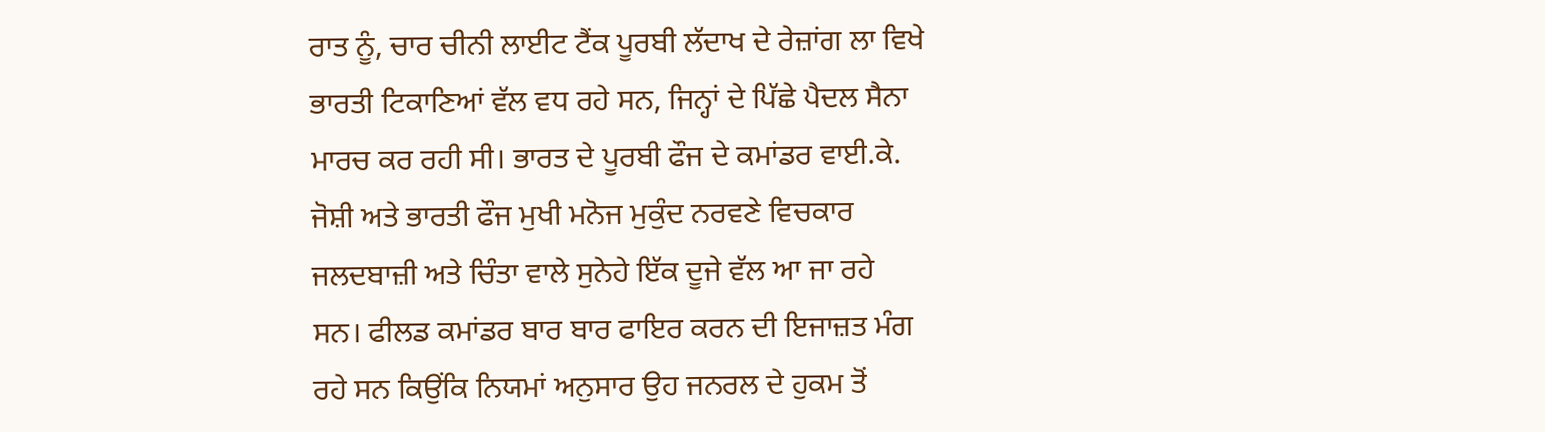ਰਾਤ ਨੂੰ, ਚਾਰ ਚੀਨੀ ਲਾਈਟ ਟੈਂਕ ਪੂਰਬੀ ਲੱਦਾਖ ਦੇ ਰੇਜ਼ਾਂਗ ਲਾ ਵਿਖੇ ਭਾਰਤੀ ਟਿਕਾਣਿਆਂ ਵੱਲ ਵਧ ਰਹੇ ਸਨ, ਜਿਨ੍ਹਾਂ ਦੇ ਪਿੱਛੇ ਪੈਦਲ ਸੈਨਾ ਮਾਰਚ ਕਰ ਰਹੀ ਸੀ। ਭਾਰਤ ਦੇ ਪੂਰਬੀ ਫੌਜ ਦੇ ਕਮਾਂਡਰ ਵਾਈ.ਕੇ. ਜੋਸ਼ੀ ਅਤੇ ਭਾਰਤੀ ਫੌਜ ਮੁਖੀ ਮਨੋਜ ਮੁਕੁੰਦ ਨਰਵਣੇ ਵਿਚਕਾਰ ਜਲਦਬਾਜ਼ੀ ਅਤੇ ਚਿੰਤਾ ਵਾਲੇ ਸੁਨੇਹੇ ਇੱਕ ਦੂਜੇ ਵੱਲ ਆ ਜਾ ਰਹੇ ਸਨ। ਫੀਲਡ ਕਮਾਂਡਰ ਬਾਰ ਬਾਰ ਫਾਇਰ ਕਰਨ ਦੀ ਇਜਾਜ਼ਤ ਮੰਗ ਰਹੇ ਸਨ ਕਿਉਂਕਿ ਨਿਯਮਾਂ ਅਨੁਸਾਰ ਉਹ ਜਨਰਲ ਦੇ ਹੁਕਮ ਤੋਂ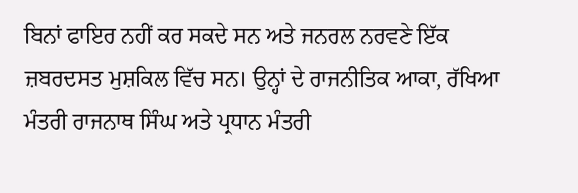ਬਿਨਾਂ ਫਾਇਰ ਨਹੀਂ ਕਰ ਸਕਦੇ ਸਨ ਅਤੇ ਜਨਰਲ ਨਰਵਣੇ ਇੱਕ ਜ਼ਬਰਦਸਤ ਮੁਸ਼ਕਿਲ ਵਿੱਚ ਸਨ। ਉਨ੍ਹਾਂ ਦੇ ਰਾਜਨੀਤਿਕ ਆਕਾ, ਰੱਖਿਆ ਮੰਤਰੀ ਰਾਜਨਾਥ ਸਿੰਘ ਅਤੇ ਪ੍ਰਧਾਨ ਮੰਤਰੀ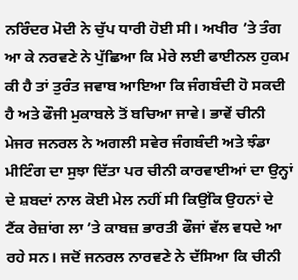ਨਰਿੰਦਰ ਮੋਦੀ ਨੇ ਚੁੱਪ ਧਾਰੀ ਹੋਈ ਸੀ। ਅਖੀਰ ’ਤੇ ਤੰਗ ਆ ਕੇ ਨਰਵਣੇ ਨੇ ਪੁੱਛਿਆ ਕਿ ਮੇਰੇ ਲਈ ਫਾਈਨਲ ਹੁਕਮ ਕੀ ਹੈ ਤਾਂ ਤੁਰੰਤ ਜਵਾਬ ਆਇਆ ਕਿ ਜੰਗਬੰਦੀ ਹੋ ਸਕਦੀ ਹੈ ਅਤੇ ਫੌਜੀ ਮੁਕਾਬਲੇ ਤੋਂ ਬਚਿਆ ਜਾਵੇ। ਭਾਵੇਂ ਚੀਨੀ ਮੇਜਰ ਜਨਰਲ ਨੇ ਅਗਲੀ ਸਵੇਰ ਜੰਗਬੰਦੀ ਅਤੇ ਝੰਡਾ ਮੀਟਿੰਗ ਦਾ ਸੁਝਾ ਦਿੱਤਾ ਪਰ ਚੀਨੀ ਕਾਰਵਾਈਆਂ ਦਾ ਉਨ੍ਹਾਂ ਦੇ ਸ਼ਬਦਾਂ ਨਾਲ ਕੋਈ ਮੇਲ ਨਹੀਂ ਸੀ ਕਿਉਂਕਿ ਉਹਨਾਂ ਦੇ ਟੈਂਕ ਰੇਜ਼ਾਂਗ ਲਾ ’ਤੇ ਕਾਬਜ਼ ਭਾਰਤੀ ਫੌਜਾਂ ਵੱਲ ਵਧਦੇ ਆ ਰਹੇ ਸਨ। ਜਦੋਂ ਜਨਰਲ ਨਾਰਵਣੇ ਨੇ ਦੱਸਿਆ ਕਿ ਚੀਨੀ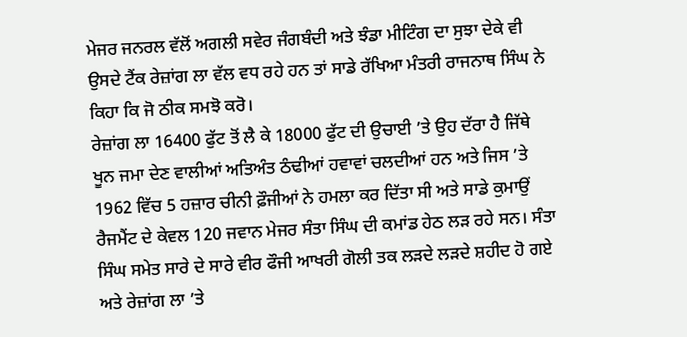ਮੇਜਰ ਜਨਰਲ ਵੱਲੋਂ ਅਗਲੀ ਸਵੇਰ ਜੰਗਬੰਦੀ ਅਤੇ ਝੰਡਾ ਮੀਟਿੰਗ ਦਾ ਸੁਝਾ ਦੇਕੇ ਵੀ ਉਸਦੇ ਟੈਂਕ ਰੇਜ਼ਾਂਗ ਲਾ ਵੱਲ ਵਧ ਰਹੇ ਹਨ ਤਾਂ ਸਾਡੇ ਰੱਖਿਆ ਮੰਤਰੀ ਰਾਜਨਾਥ ਸਿੰਘ ਨੇ ਕਿਹਾ ਕਿ ਜੋ ਠੀਕ ਸਮਝੋ ਕਰੋ।
ਰੇਜ਼ਾਂਗ ਲਾ 16400 ਫੁੱਟ ਤੋਂ ਲੈ ਕੇ 18000 ਫੁੱਟ ਦੀ ਉਚਾਈ ’ਤੇ ਉਹ ਦੱਰਾ ਹੈ ਜਿੱਥੇ ਖੂਨ ਜਮਾ ਦੇਣ ਵਾਲੀਆਂ ਅਤਿਅੰਤ ਠੰਢੀਆਂ ਹਵਾਵਾਂ ਚਲਦੀਆਂ ਹਨ ਅਤੇ ਜਿਸ ’ਤੇ 1962 ਵਿੱਚ 5 ਹਜ਼ਾਰ ਚੀਨੀ ਫ਼ੌਜੀਆਂ ਨੇ ਹਮਲਾ ਕਰ ਦਿੱਤਾ ਸੀ ਅਤੇ ਸਾਡੇ ਕੁਮਾਉਂ ਰੈਜਮੈਂਟ ਦੇ ਕੇਵਲ 120 ਜਵਾਨ ਮੇਜਰ ਸੰਤਾ ਸਿੰਘ ਦੀ ਕਮਾਂਡ ਹੇਠ ਲੜ ਰਹੇ ਸਨ। ਸੰਤਾ ਸਿੰਘ ਸਮੇਤ ਸਾਰੇ ਦੇ ਸਾਰੇ ਵੀਰ ਫੌਜੀ ਆਖਰੀ ਗੋਲੀ ਤਕ ਲੜਦੇ ਲੜਦੇ ਸ਼ਹੀਦ ਹੋ ਗਏ ਅਤੇ ਰੇਜ਼ਾਂਗ ਲਾ ’ਤੇ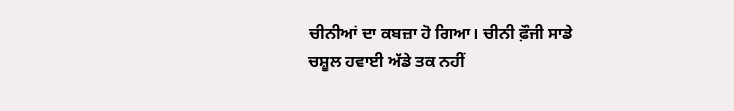ਚੀਨੀਆਂ ਦਾ ਕਬਜ਼ਾ ਹੋ ਗਿਆ। ਚੀਨੀ ਫ਼ੌਜੀ ਸਾਡੇ ਚਸ਼ੂਲ ਹਵਾਈ ਅੱਡੇ ਤਕ ਨਹੀਂ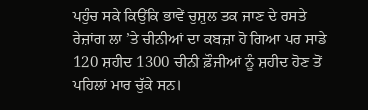ਪਹੁੰਚ ਸਕੇ ਕਿਉਂਕਿ ਭਾਵੇਂ ਚੁਸ਼ੁਲ ਤਕ ਜਾਣ ਦੇ ਰਸਤੇ ਰੇਜ਼ਾਂਗ ਲਾ ’ਤੇ ਚੀਨੀਆਂ ਦਾ ਕਬਜ਼ਾ ਹੋ ਗਿਆ ਪਰ ਸਾਡੇ 120 ਸ਼ਹੀਦ 1300 ਚੀਨੀ ਫ਼ੌਜੀਆਂ ਨੂੰ ਸ਼ਹੀਦ ਹੋਣ ਤੋਂ ਪਹਿਲਾਂ ਮਾਰ ਚੁੱਕੇ ਸਨ।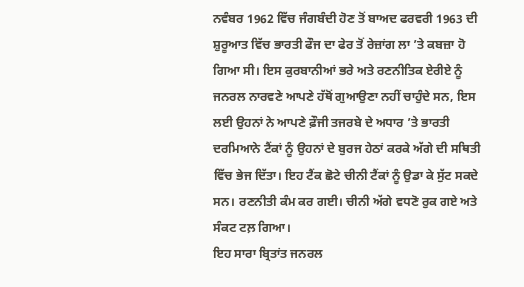ਨਵੰਬਰ 1962 ਵਿੱਚ ਜੰਗਬੰਦੀ ਹੋਣ ਤੋਂ ਬਾਅਦ ਫਰਵਰੀ 1963 ਦੀ ਸ਼ੁਰੂਆਤ ਵਿੱਚ ਭਾਰਤੀ ਫੌਜ ਦਾ ਫੇਰ ਤੋਂ ਰੇਜ਼ਾਂਗ ਲਾ ’ਤੇ ਕਬਜ਼ਾ ਹੋ ਗਿਆ ਸੀ। ਇਸ ਕੁਰਬਾਨੀਆਂ ਭਰੇ ਅਤੇ ਰਣਨੀਤਿਕ ਏਰੀਏ ਨੂੰ ਜਨਰਲ ਨਾਰਵਣੇ ਆਪਣੇ ਹੱਥੋਂ ਗੁਆਉਣਾ ਨਹੀਂ ਚਾਹੁੰਦੇ ਸਨ, ਇਸ ਲਈ ਉਹਨਾਂ ਨੇ ਆਪਣੇ ਫ਼ੌਜੀ ਤਜਰਬੇ ਦੇ ਅਧਾਰ ’ਤੇ ਭਾਰਤੀ ਦਰਮਿਆਨੇ ਟੈਂਕਾਂ ਨੂੰ ਉਹਨਾਂ ਦੇ ਬੁਰਜ ਹੇਠਾਂ ਕਰਕੇ ਅੱਗੇ ਦੀ ਸਥਿਤੀ ਵਿੱਚ ਭੇਜ ਦਿੱਤਾ। ਇਹ ਟੈਂਕ ਛੋਟੇ ਚੀਨੀ ਟੈਂਕਾਂ ਨੂੰ ਉਡਾ ਕੇ ਸੁੱਟ ਸਕਦੇ ਸਨ। ਰਣਨੀਤੀ ਕੰਮ ਕਰ ਗਈ। ਚੀਨੀ ਅੱਗੇ ਵਧਣੋ ਰੁਕ ਗਏ ਅਤੇ ਸੰਕਟ ਟਲ਼ ਗਿਆ।
ਇਹ ਸਾਰਾ ਬ੍ਰਿਤਾਂਤ ਜਨਰਲ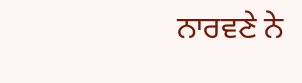ਨਾਰਵਣੇ ਨੇ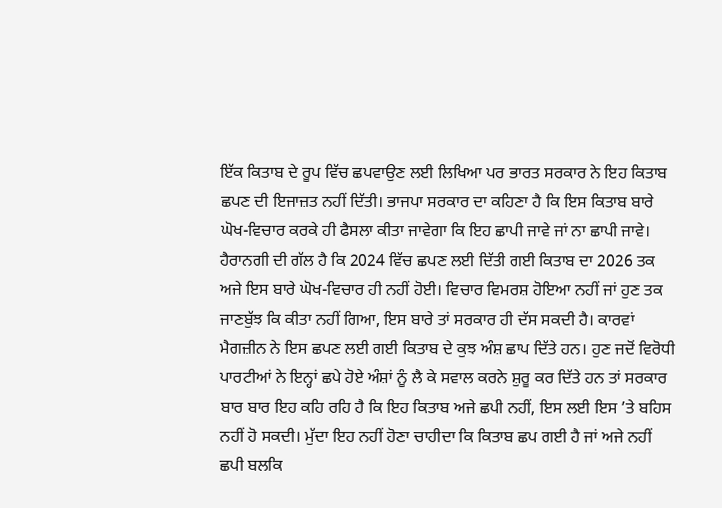ਇੱਕ ਕਿਤਾਬ ਦੇ ਰੂਪ ਵਿੱਚ ਛਪਵਾਉਣ ਲਈ ਲਿਖਿਆ ਪਰ ਭਾਰਤ ਸਰਕਾਰ ਨੇ ਇਹ ਕਿਤਾਬ ਛਪਣ ਦੀ ਇਜਾਜ਼ਤ ਨਹੀਂ ਦਿੱਤੀ। ਭਾਜਪਾ ਸਰਕਾਰ ਦਾ ਕਹਿਣਾ ਹੈ ਕਿ ਇਸ ਕਿਤਾਬ ਬਾਰੇ ਘੋਖ-ਵਿਚਾਰ ਕਰਕੇ ਹੀ ਫੈਸਲਾ ਕੀਤਾ ਜਾਵੇਗਾ ਕਿ ਇਹ ਛਾਪੀ ਜਾਵੇ ਜਾਂ ਨਾ ਛਾਪੀ ਜਾਵੇ। ਹੈਰਾਨਗੀ ਦੀ ਗੱਲ ਹੈ ਕਿ 2024 ਵਿੱਚ ਛਪਣ ਲਈ ਦਿੱਤੀ ਗਈ ਕਿਤਾਬ ਦਾ 2026 ਤਕ ਅਜੇ ਇਸ ਬਾਰੇ ਘੋਖ-ਵਿਚਾਰ ਹੀ ਨਹੀਂ ਹੋਈ। ਵਿਚਾਰ ਵਿਮਰਸ਼ ਹੋਇਆ ਨਹੀਂ ਜਾਂ ਹੁਣ ਤਕ ਜਾਣਬੁੱਝ ਕਿ ਕੀਤਾ ਨਹੀਂ ਗਿਆ, ਇਸ ਬਾਰੇ ਤਾਂ ਸਰਕਾਰ ਹੀ ਦੱਸ ਸਕਦੀ ਹੈ। ਕਾਰਵਾਂ ਮੈਗਜ਼ੀਨ ਨੇ ਇਸ ਛਪਣ ਲਈ ਗਈ ਕਿਤਾਬ ਦੇ ਕੁਝ ਅੰਸ਼ ਛਾਪ ਦਿੱਤੇ ਹਨ। ਹੁਣ ਜਦੋਂ ਵਿਰੋਧੀ ਪਾਰਟੀਆਂ ਨੇ ਇਨ੍ਹਾਂ ਛਪੇ ਹੋਏ ਅੰਸ਼ਾਂ ਨੂੰ ਲੈ ਕੇ ਸਵਾਲ ਕਰਨੇ ਸ਼ੁਰੂ ਕਰ ਦਿੱਤੇ ਹਨ ਤਾਂ ਸਰਕਾਰ ਬਾਰ ਬਾਰ ਇਹ ਕਹਿ ਰਹਿ ਹੈ ਕਿ ਇਹ ਕਿਤਾਬ ਅਜੇ ਛਪੀ ਨਹੀਂ, ਇਸ ਲਈ ਇਸ ’ਤੇ ਬਹਿਸ ਨਹੀਂ ਹੋ ਸਕਦੀ। ਮੁੱਦਾ ਇਹ ਨਹੀਂ ਹੋਣਾ ਚਾਹੀਦਾ ਕਿ ਕਿਤਾਬ ਛਪ ਗਈ ਹੈ ਜਾਂ ਅਜੇ ਨਹੀਂ ਛਪੀ ਬਲਕਿ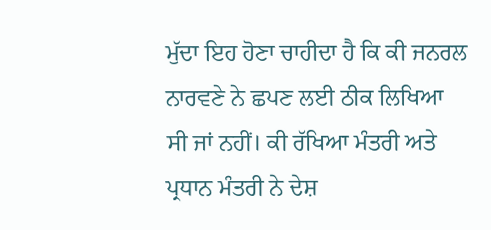ਮੁੱਦਾ ਇਹ ਹੋਣਾ ਚਾਹੀਦਾ ਹੈ ਕਿ ਕੀ ਜਨਰਲ ਨਾਰਵਣੇ ਨੇ ਛਪਣ ਲਈ ਠੀਕ ਲਿਖਿਆ ਸੀ ਜਾਂ ਨਹੀਂ। ਕੀ ਰੱਖਿਆ ਮੰਤਰੀ ਅਤੇ ਪ੍ਰਧਾਨ ਮੰਤਰੀ ਨੇ ਦੇਸ਼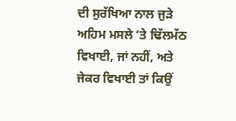ਦੀ ਸੁਰੱਖਿਆ ਨਾਲ ਜੁੜੇ ਅਹਿਮ ਮਸਲੇ ’ਤੇ ਢਿੱਲਮੱਠ ਵਿਖਾਈ, ਜਾਂ ਨਹੀਂ, ਅਤੇ ਜੇਕਰ ਵਿਖਾਈ ਤਾਂ ਕਿਉਂ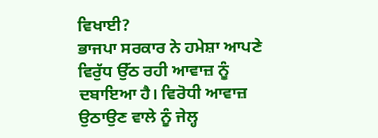ਵਿਖਾਈ?
ਭਾਜਪਾ ਸਰਕਾਰ ਨੇ ਹਮੇਸ਼ਾ ਆਪਣੇ ਵਿਰੁੱਧ ਉੱਠ ਰਹੀ ਆਵਾਜ਼ ਨੂੰ ਦਬਾਇਆ ਹੈ। ਵਿਰੋਧੀ ਆਵਾਜ਼ ਉਠਾਉਣ ਵਾਲੇ ਨੂੰ ਜੇਲ੍ਹ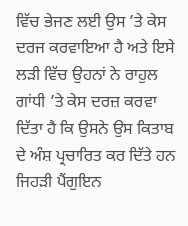ਵਿੱਚ ਭੇਜਣ ਲਈ ਉਸ ’ਤੇ ਕੇਸ ਦਰਜ ਕਰਵਾਇਆ ਹੈ ਅਤੇ ਇਸੇ ਲੜੀ ਵਿੱਚ ਉਹਨਾਂ ਨੇ ਰਾਹੁਲ ਗਾਂਧੀ ’ਤੇ ਕੇਸ ਦਰਜ਼ ਕਰਵਾ ਦਿੱਤਾ ਹੈ ਕਿ ਉਸਨੇ ਉਸ ਕਿਤਾਬ ਦੇ ਅੰਸ਼ ਪ੍ਰਚਾਰਿਤ ਕਰ ਦਿੱਤੇ ਹਨ ਜਿਹੜੀ ਪੈਂਗੁਇਨ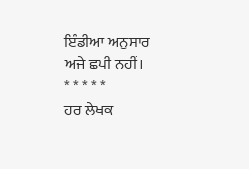ਇੰਡੀਆ ਅਨੁਸਾਰ ਅਜੇ ਛਪੀ ਨਹੀਂ।
* * * * *
ਹਰ ਲੇਖਕ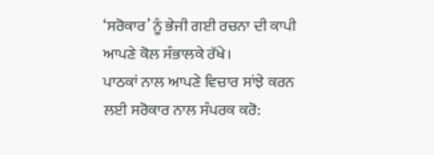‘ਸਰੋਕਾਰ’ ਨੂੰ ਭੇਜੀ ਗਈ ਰਚਨਾ ਦੀ ਕਾਪੀ ਆਪਣੇ ਕੋਲ ਸੰਭਾਲਕੇ ਰੱਖੇ।
ਪਾਠਕਾਂ ਨਾਲ ਆਪਣੇ ਵਿਚਾਰ ਸਾਂਝੇ ਕਰਨ ਲਈ ਸਰੋਕਾਰ ਨਾਲ ਸੰਪਰਕ ਕਰੋ: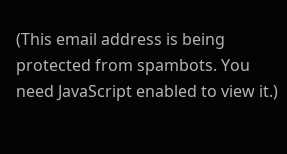(This email address is being protected from spambots. You need JavaScript enabled to view it.)